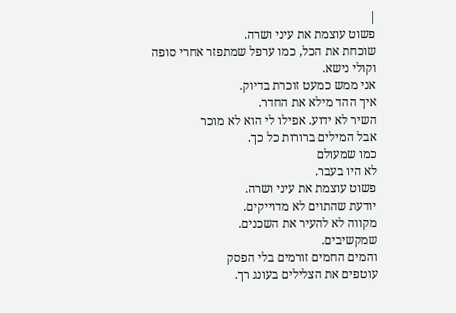|
פשוט עוצמת את עיני ושרה.
שוכחת את הכל, כמו ערפל שמתפזר אחרי סופה
וקולי נישא.
אני ממש כמעט זוכרת בדיוק.
איך ההד מילא את החדר.
השיר לא ידוע. אפילו לי הוא לא מוכר
אבל המילים ברורות כל כך.
כמו שמעולם
לא היו בעבר.
פשוט עוצמת את עיני ושרה.
יודעת שהתוים לא מדוייקים.
מקווה לא להעיר את השכנים.
שמקשיבים.
והמים החמים זורמים בלי הפסק
עוטפים את הצלילים בעונג רך.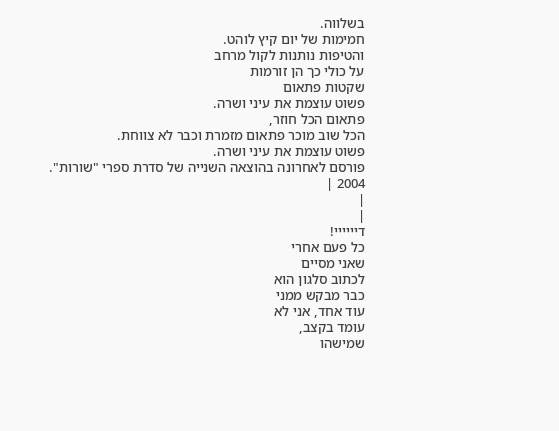בשלווה.
חמימות של יום קיץ לוהט.
והטיפות נותנות לקול מרחב
על כולי כך הן זורמות
שקטות פתאום
פשוט עוצמת את עיני ושרה.
פתאום הכל חוזר,
הכל שוב מוכר פתאום מזמרת וכבר לא צווחת.
פשוט עוצמת את עיני ושרה.
פורסם לאחרונה בהוצאה השנייה של סדרת ספרי "שורות". 2004 |
|
|
דיייייי!
כל פעם אחרי
שאני מסיים
לכתוב סלגון הוא
כבר מבקש ממני
עוד אחד, אני לא
עומד בקצב,
שמישהו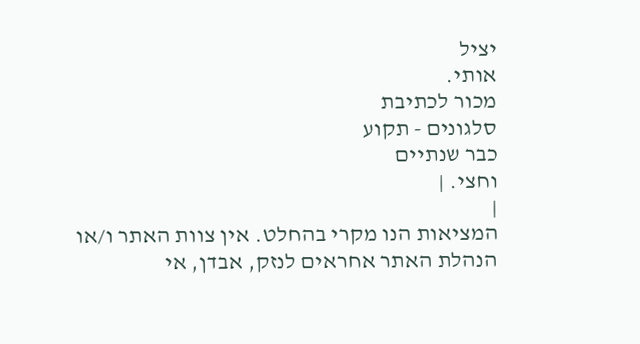יציל
אותי.
מכור לכתיבת
סלגונים - תקוע
כבר שנתיים
וחצי. |
|
המציאות הנו מקרי בהחלט. אין צוות האתר ו/או
הנהלת האתר אחראים לנזק, אבדן, אי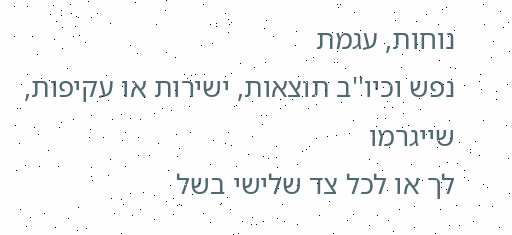נוחות, עגמת
נפש וכיו''ב תוצאות, ישירות או עקיפות, שייגרמו
לך או לכל צד שלישי בשל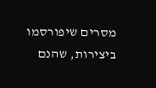מסרים שיפורסמו
ביצירות, שהנם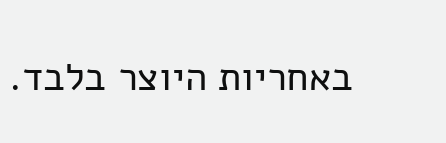באחריות היוצר בלבד.